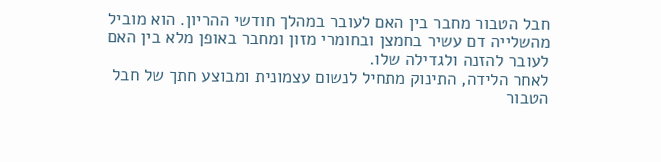חבל הטבור מחבר בין האם לעובר במהלך חודשי ההריון. הוא מוביל מהשלייה דם עשיר בחמצן ובחומרי מזון ומחבר באופן מלא בין האם לעובר להזנה ולגדילה שלו.
לאחר הלידה, התינוק מתחיל לנשום עצמונית ומבוצע חתך של חבל הטבור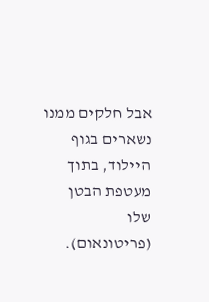אבל חלקים ממנו נשארים בגוף היילוד, בתוך מעטפת הבטן שלו (פריטונאום).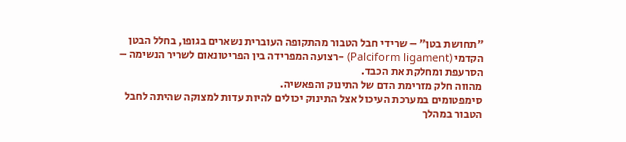״תחושת בטן״ – שרידי חבל הטבור מהתקופה העוברית נשארים בגופו, בחלל הבטן הקדמי (Palciform ligament) -רצועה המפרידה בין הפריטונאום לשריר הנשימה – הסרעפת ומחלקת את הכבד.
מהווה חלק מזרימת הדם של התינוק והפאשיה.
סימפטומים במערכת העיכול אצל התינוק יכולים להיות עדות למצוקה שהיתה לחבל הטבור במהלך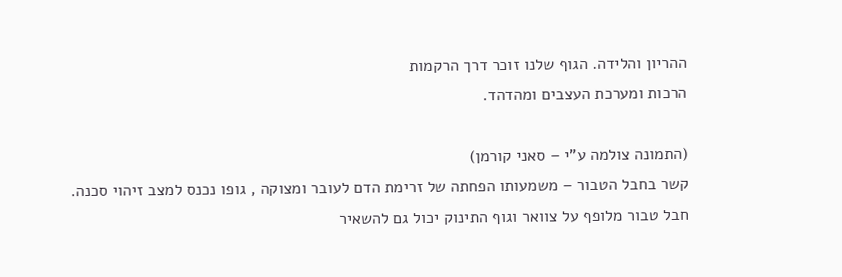ההריון והלידה. הגוף שלנו זוכר דרך הרקמות
הרכות ומערכת העצבים ומהדהד.

(התמונה צולמה ע"י – סאני קורמן)
קשר בחבל הטבור – משמעותו הפחתה של זרימת הדם לעובר ומצוקה , גופו נכנס למצב זיהוי סכנה.
חבל טבור מלופף על צוואר וגוף התינוק יכול גם להשאיר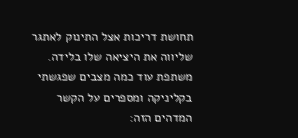תחושת דריכות אצל התינוק לאתגר שליווה את היציאה שלו בלידה.
משתפת עוד כמה מצבים שפגשתי בקליניקה ומספרים על הקשר המדהים הזה: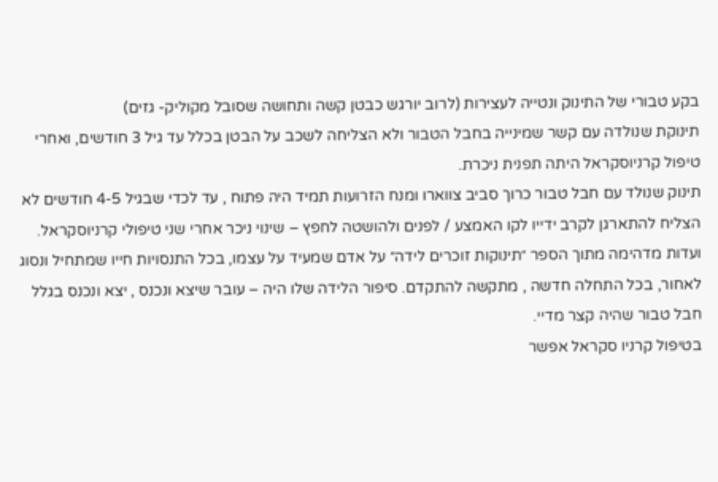בקע טבורי של התינוק ונטייה לעצירות (לרוב יורגש כבטן קשה ותחושה שסובל מקוליק- גזים)
תינוקת שנולדה עם קשר שמינייה בחבל הטבור ולא הצליחה לשכב על הבטן בכלל עד גיל 3 חודשים, ואחרי טיפול קרניוסקראל היתה תפנית ניכרת.
תינוק שנולד עם חבל טבור כרוך סביב צווארו ומנח הזרועות תמיד היה פתוח , עד לכדי שבגיל 4-5 חודשים לא הצליח להתארגן לקרב ידייו לקו האמצע / לפנים ולהושטה לחפץ – שינוי ניכר אחרי שני טיפולי קרניוסקראל.
ועדות מדהימה מתוך הספר ״תינוקות זוכרים לידה״ על אדם שמעיד על עצמו, בכל התנסויות חייו שמתחיל ונסוג לאחור, בכל התחלה חדשה , מתקשה להתקדם. סיפור הלידה שלו היה – עובר שיצא ונכנס , יצא ונכנס בגלל חבל טבור שהיה קצר מדיי.
בטיפול קרניו סקראל אפשר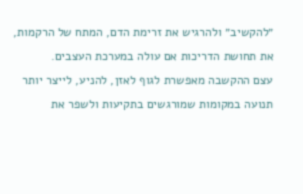״להקשיב״ ולהרגיש את זרימת הדם, המתח של הרקמות, את תחושת הדריכות אם עולה במערכת העצבים.
עצם ההקשבה מאפשרת לגוף לאזן, להניע, לייצר יותר תנועה במקומות שמורגשים בתקיעות ולשפר את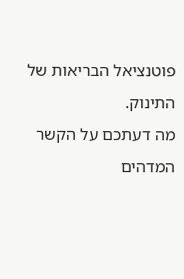פוטנציאל הבריאות של התינוק.
מה דעתכם על הקשר המדהים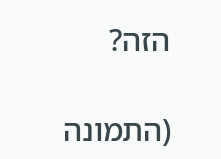הזה?

(התמונה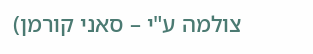צולמה ע"י – סאני קורמן)